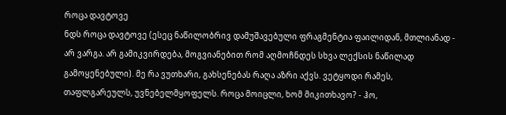როცა დავტოვე
ნდს როცა დავტოვე (ესეც ნაწილობრივ დამუშავებული ფრაგმენტია ფაილიდან, მთლიანად - არ ვარგა. არ გამიკვირდება, მოგვიანებით რომ აღმოჩნდეს სხვა ლექსის ნაწილად გამოყენებული). მე რა ვუთხარი, გახსენებას რაღა აზრი აქვს. ვეტყოდი რამეს, თაფლგარეულს, უვნებელმყოფელს. როცა მოიცლი, ხომ მიკითხავო? - ჰო,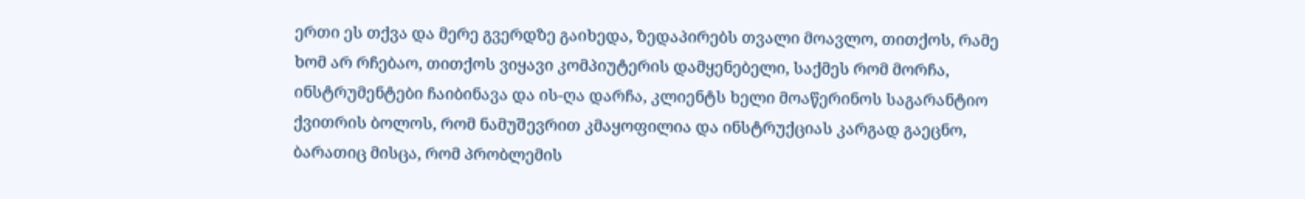ერთი ეს თქვა და მერე გვერდზე გაიხედა, ზედაპირებს თვალი მოავლო, თითქოს, რამე ხომ არ რჩებაო, თითქოს ვიყავი კომპიუტერის დამყენებელი, საქმეს რომ მორჩა, ინსტრუმენტები ჩაიბინავა და ის-ღა დარჩა, კლიენტს ხელი მოაწერინოს საგარანტიო ქვითრის ბოლოს, რომ ნამუშევრით კმაყოფილია და ინსტრუქციას კარგად გაეცნო, ბარათიც მისცა, რომ პრობლემის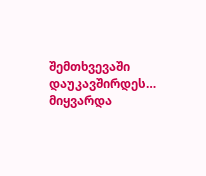შემთხვევაში დაუკავშირდეს… მიყვარდა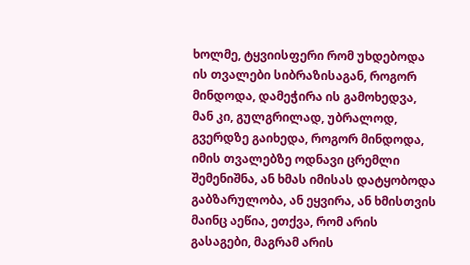ხოლმე, ტყვიისფერი რომ უხდებოდა ის თვალები სიბრაზისაგან, როგორ მინდოდა, დამეჭირა ის გამოხედვა, მან კი, გულგრილად, უბრალოდ, გვერდზე გაიხედა, როგორ მინდოდა, იმის თვალებზე ოდნავი ცრემლი შემენიშნა, ან ხმას იმისას დატყობოდა გაბზარულობა, ან ეყვირა, ან ხმისთვის მაინც აეწია, ეთქვა, რომ არის გასაგები, მაგრამ არის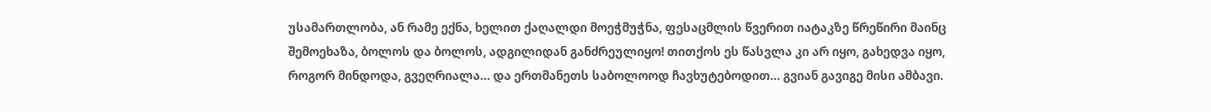უსამართლობა, ან რამე ექნა, ხელით ქაღალდი მოეჭმუჭნა, ფესაცმლის წვერით იატაკზე წრეწირი მაინც შემოეხაზა, ბოლოს და ბოლოს, ადგილიდან განძრეულიყო! თითქოს ეს წასვლა კი არ იყო, გახედვა იყო, როგორ მინდოდა, გვეღრიალა… და ერთმანეთს საბოლოოდ ჩავხუტებოდით… გვიან გავიგე მისი ამბავი.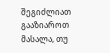შეგიძლიათ გააზიაროთ მასალა, თუ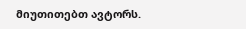მიუთითებთ ავტორს.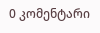0 კომენტარი